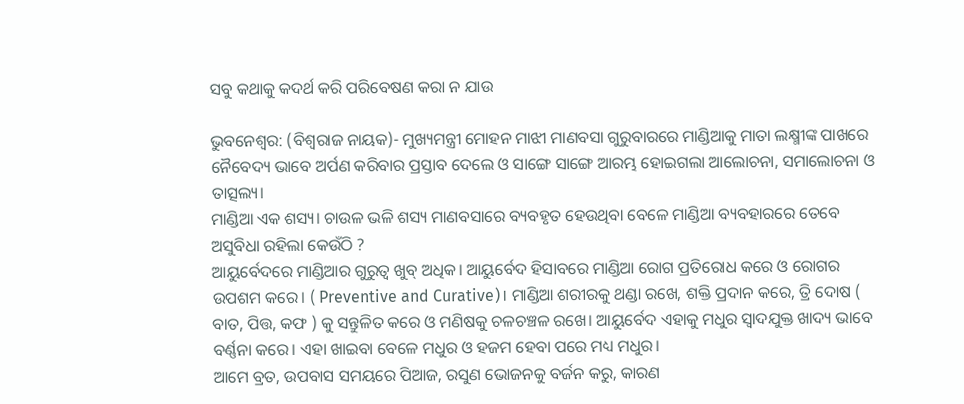ସବୁ କଥାକୁ କଦର୍ଥ କରି ପରିବେଷଣ କରା ନ ଯାଉ

ଭୁବନେଶ୍ୱର: (ବିଶ୍ଵରାଜ ନାୟକ)- ମୁଖ୍ୟମନ୍ତ୍ରୀ ମୋହନ ମାଝୀ ମାଣବସା ଗୁରୁବାରରେ ମାଣ୍ଡିଆକୁ ମାତା ଲକ୍ଷ୍ମୀଙ୍କ ପାଖରେ ନୈବେଦ୍ୟ ଭାବେ ଅର୍ପଣ କରିବାର ପ୍ରସ୍ତାବ ଦେଲେ ଓ ସାଙ୍ଗେ ସାଙ୍ଗେ ଆରମ୍ଭ ହୋଇଗଲା ଆଲୋଚନା, ସମାଲୋଚନା ଓ ତାତ୍ସଲ୍ୟ।
ମାଣ୍ଡିଆ ଏକ ଶସ୍ୟ। ଚାଉଳ ଭଳି ଶସ୍ୟ ମାଣବସାରେ ବ୍ୟବହୃତ ହେଉଥିବା ବେଳେ ମାଣ୍ଡିଆ ବ୍ୟବହାରରେ ତେବେ ଅସୁବିଧା ରହିଲା କେଉଁଠି ?
ଆୟୁର୍ବେଦରେ ମାଣ୍ଡିଆର ଗୁରୁତ୍ବ ଖୁବ୍ ଅଧିକ। ଆୟୁର୍ବେଦ ହିସାବରେ ମାଣ୍ଡିଆ ରୋଗ ପ୍ରତିରୋଧ କରେ ଓ ରୋଗର ଉପଶମ କରେ। ( Preventive and Curative)। ମାଣ୍ଡିଆ ଶରୀରକୁ ଥଣ୍ଡା ରଖେ, ଶକ୍ତି ପ୍ରଦାନ କରେ, ତ୍ରି ଦୋଷ ( ବାତ, ପିତ୍ତ, କଫ ) କୁ ସନ୍ତୁଳିତ କରେ ଓ ମଣିଷକୁ ଚଳଚଞ୍ଚଳ ରଖେ। ଆୟୁର୍ବେଦ ଏହାକୁ ମଧୁର ସ୍ୱାଦଯୁକ୍ତ ଖାଦ୍ୟ ଭାବେ ବର୍ଣ୍ଣନା କରେ। ଏହା ଖାଇବା ବେଳେ ମଧୁର ଓ ହଜମ ହେବା ପରେ ମଧ୍ୟ ମଧୁର।
ଆମେ ବ୍ରତ, ଉପବାସ ସମୟରେ ପିଆଜ, ରସୁଣ ଭୋଜନକୁ ବର୍ଜନ କରୁ, କାରଣ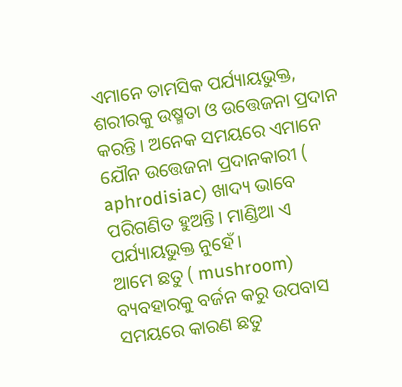ଏମାନେ ତାମସିକ ପର୍ଯ୍ୟାୟଭୁକ୍ତ, ଶରୀରକୁ ଉଷ୍ମତା ଓ ଉତ୍ତେଜନା ପ୍ରଦାନ କରନ୍ତି। ଅନେକ ସମୟରେ ଏମାନେ ଯୌନ ଉତ୍ତେଜନା ପ୍ରଦାନକାରୀ ( aphrodisiac) ଖାଦ୍ୟ ଭାବେ ପରିଗଣିତ ହୁଅନ୍ତି। ମାଣ୍ଡିଆ ଏ ପର୍ଯ୍ୟାୟଭୁକ୍ତ ନୁହେଁ।
ଆମେ ଛତୁ ( mushroom) ବ୍ୟବହାରକୁ ବର୍ଜନ କରୁ ଉପବାସ ସମୟରେ କାରଣ ଛତୁ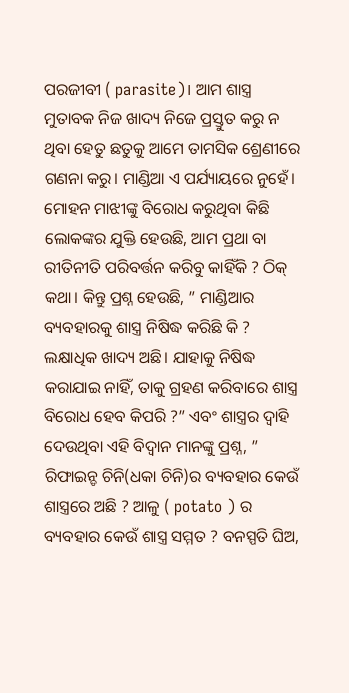ପରଜୀବୀ ( parasite)। ଆମ ଶାସ୍ତ୍ର ମୁତାବକ ନିଜ ଖାଦ୍ୟ ନିଜେ ପ୍ରସ୍ତୁତ କରୁ ନ ଥିବା ହେତୁ ଛତୁକୁ ଆମେ ତାମସିକ ଶ୍ରେଣୀରେ ଗଣନା କରୁ। ମାଣ୍ଡିଆ ଏ ପର୍ଯ୍ୟାୟରେ ନୁହେଁ।
ମୋହନ ମାଝୀଙ୍କୁ ବିରୋଧ କରୁଥିବା କିଛି ଲୋକଙ୍କର ଯୁକ୍ତି ହେଉଛି, ଆମ ପ୍ରଥା ବା ରୀତିନୀତି ପରିବର୍ତ୍ତନ କରିବୁ କାହିଁକି ? ଠିକ୍ କଥା। କିନ୍ତୁ ପ୍ରଶ୍ନ ହେଉଛି, ” ମାଣ୍ଡିଆର ବ୍ୟବହାରକୁ ଶାସ୍ତ୍ର ନିଷିଦ୍ଧ କରିଛି କି ? ଲକ୍ଷାଧିକ ଖାଦ୍ୟ ଅଛି। ଯାହାକୁ ନିଷିଦ୍ଧ କରାଯାଇ ନାହିଁ, ତାକୁ ଗ୍ରହଣ କରିବାରେ ଶାସ୍ତ୍ର ବିରୋଧ ହେବ କିପରି ?” ଏବଂ ଶାସ୍ତ୍ରର ଦ୍ୱାହି ଦେଉଥିବା ଏହି ବିଦ୍ୱାନ ମାନଙ୍କୁ ପ୍ରଶ୍ନ, ” ରିଫାଇନ୍ଡ ଚିନି(ଧକା ଚିନି)ର ବ୍ୟବହାର କେଉଁ ଶାସ୍ତ୍ରରେ ଅଛି ? ଆଳୁ ( potato ) ର ବ୍ୟବହାର କେଉଁ ଶାସ୍ତ୍ର ସମ୍ମତ ? ବନସ୍ପତି ଘିଅ,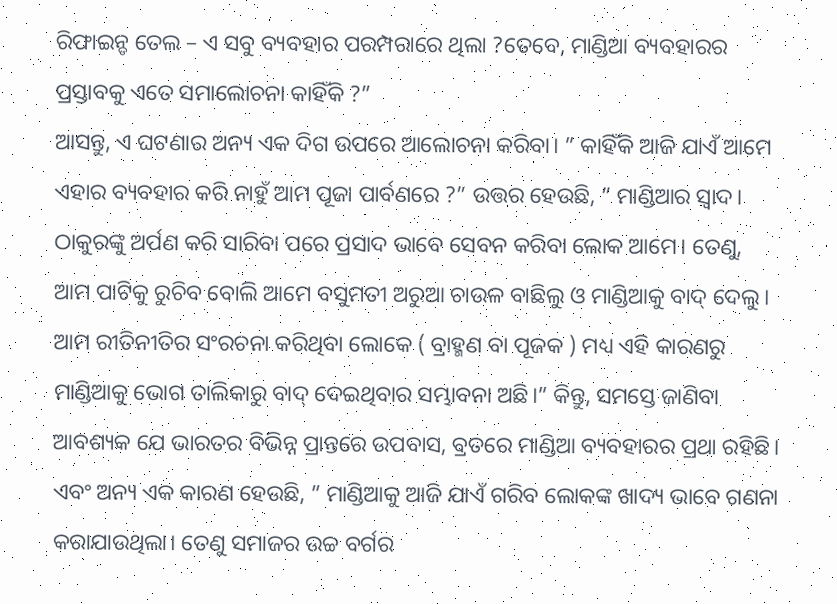ରିଫାଇନ୍ଡ ତେଲ – ଏ ସବୁ ବ୍ୟବହାର ପରମ୍ପରାରେ ଥିଲା ?ତେବେ, ମାଣ୍ଡିଆ ବ୍ୟବହାରର ପ୍ରସ୍ତାବକୁ ଏତେ ସମାଲୋଚନା କାହିଁକି ?”
ଆସନ୍ତୁ, ଏ ଘଟଣାର ଅନ୍ୟ ଏକ ଦିଗ ଉପରେ ଆଲୋଚନା କରିବା। ” କାହିଁକି ଆଜି ଯାଏଁ ଆମେ ଏହାର ବ୍ୟବହାର କରି ନାହୁଁ ଆମ ପୂଜା ପାର୍ବଣରେ ?” ଉତ୍ତର ହେଉଛି, ” ମାଣ୍ଡିଆର ସ୍ଵାଦ। ଠାକୁରଙ୍କୁ ଅର୍ପଣ କରି ସାରିବା ପରେ ପ୍ରସାଦ ଭାବେ ସେବନ କରିବା ଲୋକ ଆମେ। ତେଣୁ, ଆମ ପାଟିକୁ ରୁଚିବ ବୋଲି ଆମେ ବସୁମତୀ ଅରୁଆ ଚାଉଳ ବାଛିଲୁ ଓ ମାଣ୍ଡିଆକୁ ବାଦ୍ ଦେଲୁ। ଆମ ରୀତିନୀତିର ସଂରଚନା କରିଥିବା ଲୋକେ ( ବ୍ରାହ୍ମଣ ବା ପୂଜକ ) ମଧ୍ୟ ଏହି କାରଣରୁ ମାଣ୍ଡିଆକୁ ଭୋଗ ତାଲିକାରୁ ବାଦ୍ ଦେଇଥିବାର ସମ୍ଭାବନା ଅଛି।” କିନ୍ତୁ, ସମସ୍ତେ ଜାଣିବା ଆବଶ୍ୟକ ଯେ ଭାରତର ବିଭିନ୍ନ ପ୍ରାନ୍ତରେ ଉପବାସ, ବ୍ରତରେ ମାଣ୍ଡିଆ ବ୍ୟବହାରର ପ୍ରଥା ରହିଛି।
ଏବଂ ଅନ୍ୟ ଏକ କାରଣ ହେଉଛି, ” ମାଣ୍ଡିଆକୁ ଆଜି ଯାଏଁ ଗରିବ ଲୋକଙ୍କ ଖାଦ୍ୟ ଭାବେ ଗଣନା କରାଯାଉଥିଲା। ତେଣୁ ସମାଜର ଉଚ୍ଚ ବର୍ଗର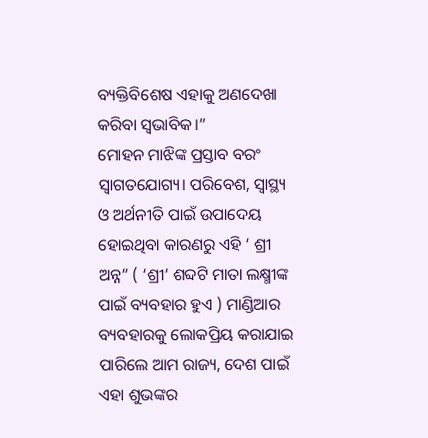ବ୍ୟକ୍ତିବିଶେଷ ଏହାକୁ ଅଣଦେଖା କରିବା ସ୍ବଭାବିକ।”
ମୋହନ ମାଝିଙ୍କ ପ୍ରସ୍ତାବ ବରଂ ସ୍ବାଗତଯୋଗ୍ୟ। ପରିବେଶ, ସ୍ବାସ୍ଥ୍ୟ ଓ ଅର୍ଥନୀତି ପାଇଁ ଉପାଦେୟ ହୋଇଥିବା କାରଣରୁ ଏହି ‘ ଶ୍ରୀ ଅନ୍ନ” ( ‘ଶ୍ରୀ’ ଶବ୍ଦଟି ମାତା ଲକ୍ଷ୍ମୀଙ୍କ ପାଇଁ ବ୍ୟବହାର ହୁଏ ) ମାଣ୍ଡିଆର ବ୍ୟବହାରକୁ ଲୋକପ୍ରିୟ କରାଯାଇ ପାରିଲେ ଆମ ରାଜ୍ୟ, ଦେଶ ପାଇଁ ଏହା ଶୁଭଙ୍କର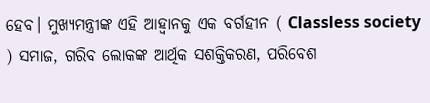ହେବ। ମୁଖ୍ୟମନ୍ତ୍ରୀଙ୍କ ଏହି ଆହ୍ବାନକୁ ଏକ ବର୍ଗହୀନ ( Classless society ) ସମାଜ, ଗରିବ ଲୋକଙ୍କ ଆର୍ଥିକ ସଶକ୍ତିକରଣ, ପରିବେଶ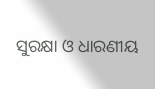ସୁରକ୍ଷା ଓ ଧାରଣୀୟ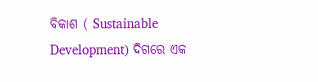ବିକାଶ ( Sustainable Development) ଦିଗରେ ଏକ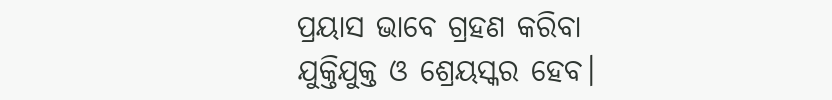ପ୍ରୟାସ ଭାବେ ଗ୍ରହଣ କରିବା ଯୁକ୍ତିଯୁକ୍ତ ଓ ଶ୍ରେୟସ୍କର ହେବ।